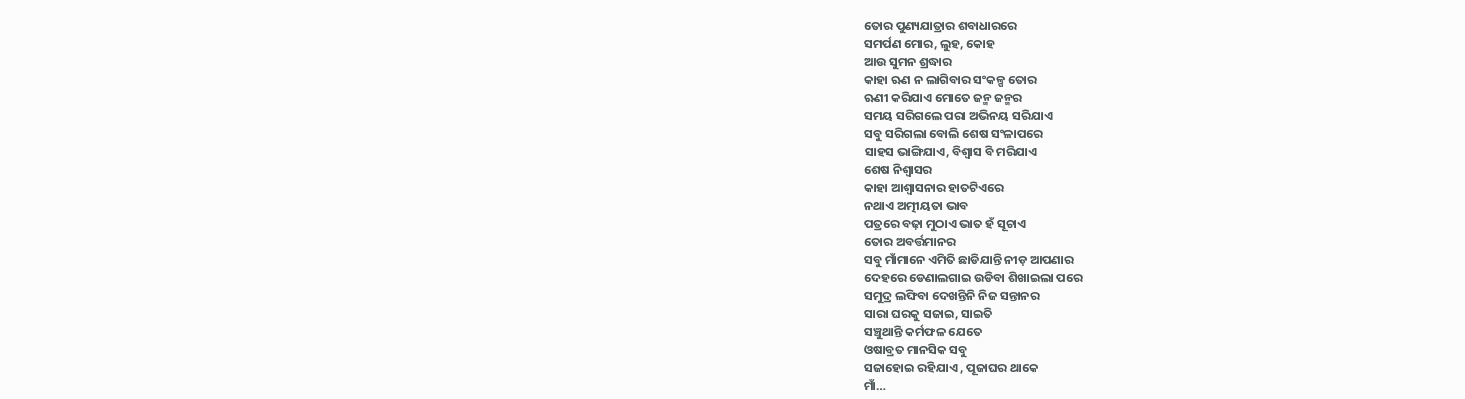ତୋର ପୁଣ୍ୟଯାତ୍ରାର ଶବାଧାରରେ
ସମର୍ପଣ ମୋର, ଲୁହ, କୋହ
ଆଉ ସୁମନ ଶ୍ରଦ୍ଧାର
କାହା ଋଣ ନ ଲାଗିବାର ସଂକଳ୍ପ ତୋର
ଋଣୀ କରିଯାଏ ମୋତେ ଜନ୍ମ ଜନ୍ମର
ସମୟ ସରିଗଲେ ପରା ଅଭିନୟ ସରିଯାଏ
ସବୁ ସରିଗଲା ବୋଲି ଶେଷ ସଂଳାପରେ
ସାହସ ଭାଙ୍ଗିଯାଏ, ବିଶ୍ୱାସ ବି ମରିଯାଏ
ଶେଷ ନିଶ୍ୱାସର
କାହା ଆଶ୍ୱାସନାର ହାତଟିଏରେ
ନଥାଏ ଅତ୍ମୀୟତା ଭାବ
ପତ୍ରରେ ବଢ଼ା ମୁଠାଏ ଭାତ ହଁ ସୂଚାଏ
ତୋର ଅବର୍ତ୍ତମାନର
ସବୁ ମାଁମାନେ ଏମିତି ଛାଡିଯାନ୍ତି ନୀଡ଼ ଆପଣାର
ଦେହରେ ଡେଣାଲଗାଇ ଉଡିବା ଶିଖାଇଲା ପରେ
ସମୁଦ୍ର ଲଙ୍ଘିବା ଦେଖନ୍ତିନି ନିଜ ସନ୍ତାନର
ସାରା ଘରକୁ ସଜାଇ, ସାଇତି
ସଞ୍ଚୁଥାନ୍ତି କର୍ମଫଳ ଯେତେ
ଓଷାବ୍ରତ ମାନସିକ ସବୁ
ସଜାହୋଇ ରହିଯାଏ , ପୂଜାଘର ଥାକେ
ମାଁ…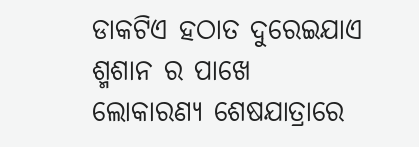ଡାକଟିଏ ହଠାତ ଦୁରେଇଯାଏ
ଶ୍ମଶାନ ର ପାଖେ
ଲୋକାରଣ୍ୟ ଶେଷଯାତ୍ରାରେ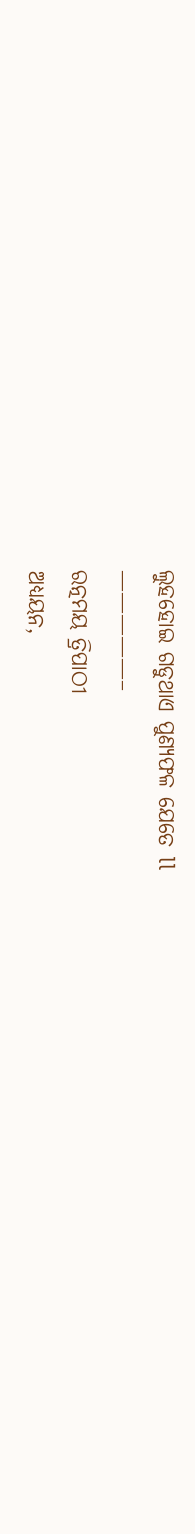ଲୁହହୋଇ ଗଡୁଥାଏ ପୁଣ୍ୟଫଳ ଯେତେ ll
—————–
ରତ୍ନମୟ ତ୍ରିପାଠୀ
ଅଧ୍ୟୟନ,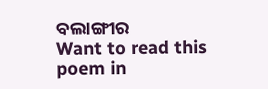ବଲାଙ୍ଗୀର
Want to read this poem in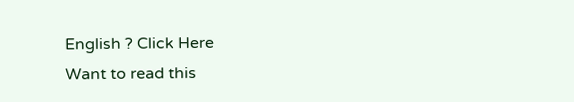English ? Click Here
Want to read this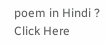poem in Hindi ? Click Here